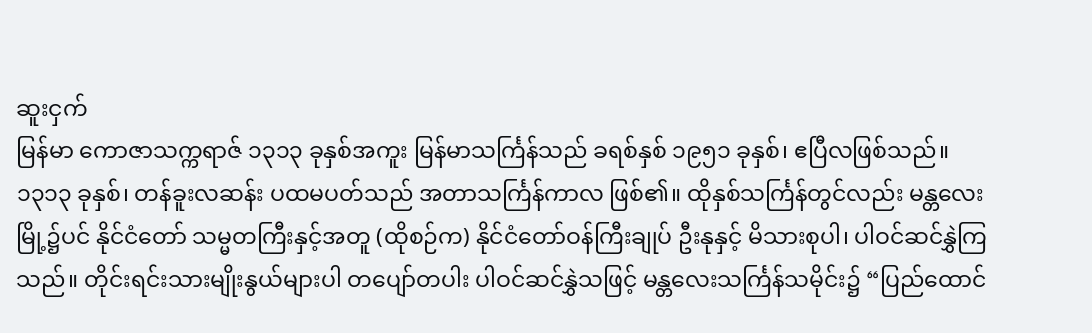ဆူးငှက်
မြန်မာ ကောဇာသက္ကရာဇ် ၁၃၁၃ ခုနှစ်အကူး မြန်မာသင်္ကြန်သည် ခရစ်နှစ် ၁၉၅၁ ခုနှစ်၊ ဧပြီလဖြစ်သည်။ ၁၃၁၃ ခုနှစ်၊ တန်ခူးလဆန်း ပထမပတ်သည် အတာသင်္ကြန်ကာလ ဖြစ်၏။ ထိုနှစ်သင်္ကြန်တွင်လည်း မန္တလေးမြို့၌ပင် နိုင်ငံတော် သမ္မတကြီးနှင့်အတူ (ထိုစဉ်က) နိုင်ငံတော်ဝန်ကြီးချုပ် ဦးနုနှင့် မိသားစုပါ၊ ပါဝင်ဆင်နွှဲကြသည်။ တိုင်းရင်းသားမျိုးနွယ်များပါ တပျော်တပါး ပါဝင်ဆင်နွှဲသဖြင့် မန္တလေးသင်္ကြန်သမိုင်း၌ “ပြည်ထောင်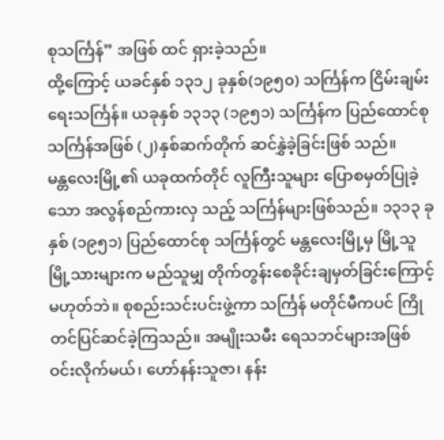စုသင်္ကြန်” အဖြစ် ထင် ရှားခဲ့သည်။
ထို့ကြောင့် ယခင်နှစ် ၁၃၁၂ ခုနှစ်(၁၉၅၀) သင်္ကြန်က ငြိမ်းချမ်းရေးသင်္ကြန်။ ယခုနှစ် ၁၃၁၃ (၁၉၅၁) သင်္ကြန်က ပြည်ထောင်စုသင်္ကြန်အဖြစ် (၂)နှစ်ဆက်တိုက် ဆင်နွှဲခဲ့ခြင်းဖြစ် သည်။
မန္တလေးမြို့၏ ယခုထက်တိုင် လူကြီးသူများ ပြောစမှတ်ပြုခဲ့သော အလွန်စည်ကားလှ သည့် သင်္ကြန်များဖြစ်သည်။ ၁၃၁၃ ခုနှစ် (၁၉၅၁) ပြည်ထောင်စု သင်္ကြန်တွင် မန္တလေးမြို့မှ မြို့သူမြို့သားများက မည်သူမျှ တိုက်တွန်းစေခိုင်းချမှတ်ခြင်းကြောင့် မဟုတ်ဘဲ။ စုစည်းသင်းပင်းဖွဲ့ကာ သင်္ကြန် မတိုင်မီကပင် ကြိုတင်ပြင်ဆင်ခဲ့ကြသည်။ အမျိုးသမီး ရေသဘင်များအဖြစ် ဝင်းလိုက်မယ်၊ ဟော်နန်းသူဇာ၊ နန်း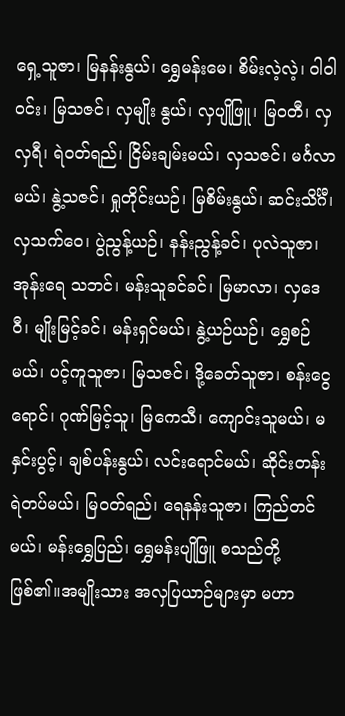ရှေ့သူဇာ၊ မြနန်းနွယ်၊ ရွှေမန်းမေ၊ စိမ်းလဲ့လဲ့၊ ဝါဝါ၀င်း၊ မြသဇင်၊ လှမျိုး နွယ်၊ လှပျိုဖြူ၊ မြဝတီ၊ လှလှရီ၊ ရဲဝတ်ရည်၊ ငြိမ်းချမ်းမယ်၊ လှသဇင်၊ မင်္ဂလာမယ်၊ နွဲ့သဇင်၊ ရှုတိုင်းယဉ်၊ မြစိမ်းနွယ်၊ ဆင်းသိင်္ဂီ၊ လှသက်ဝေ၊ ပွဲညွန့်ယဉ်၊ နန်းညွန့်ခင်၊ ပုလဲသူဇာ၊ အုန်းရေ သဘင်၊ မန်းသူခင်ခင်၊ မြမာလာ၊ လှဒေဝီ၊ မျိုးမြင့်ခင်၊ မန်းရှင်မယ်၊ နွဲ့ယဉ်ယဉ်၊ ရွှေစဉ်မယ်၊ ပင့်ကူသူဇာ၊ မြသဇင်၊ ဒို့ခေတ်သူဇာ၊ စန်းငွေရောင်၊ ဂုဏ်မြင့်သူ၊ မြကေသီ၊ ကျောင်းသူမယ်၊ မနှင်းပွင့်၊ ချစ်ပန်းနွယ်၊ လင်းရောင်မယ်၊ ဆိုင်းတန်းရဲတပ်မယ်၊ မြဝတ်ရည်၊ ရေနန်းသူဇာ၊ ကြည်တင်မယ်၊ မန်းရွှေပြည်၊ ရွှေမန်းပျိုဖြူ စသည်တို့ ဖြစ်၏။အမျိုးသား အလှပြယာဉ်များမှာ မဟာ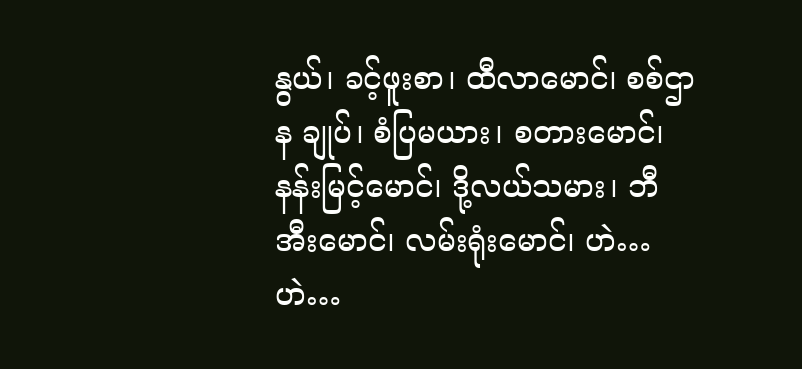နွယ်၊ ခင့်ဖူးစာ၊ ထီလာမောင်၊ စစ်ဌာန ချုပ်၊ စံပြမယား၊ စတားမောင်၊ နန်းမြင့်မောင်၊ ဒို့လယ်သမား၊ ဘီအီးမောင်၊ လမ်းရုံးမောင်၊ ဟဲ…ဟဲ…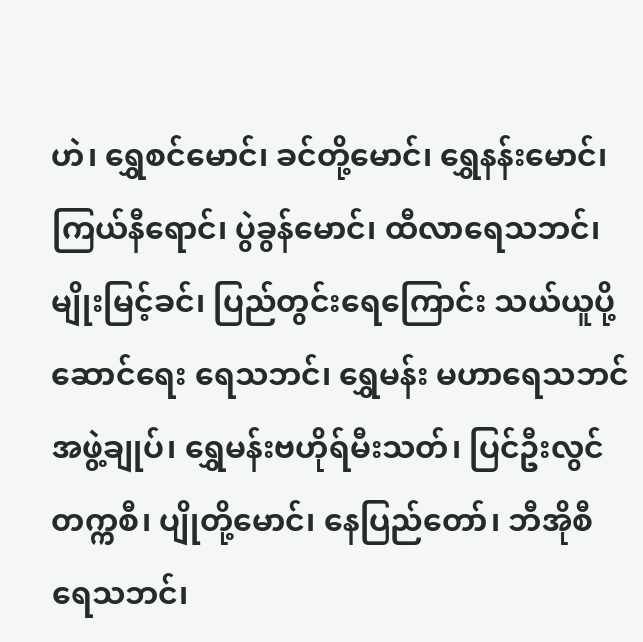ဟဲ၊ ရွှေစင်မောင်၊ ခင်တို့မောင်၊ ရွှေနန်းမောင်၊ ကြယ်နီရောင်၊ ပွဲခွန်မောင်၊ ထီလာရေသဘင်၊ မျိုးမြင့်ခင်၊ ပြည်တွင်းရေကြောင်း သယ်ယူပို့ဆောင်ရေး ရေသဘင်၊ ရွှေမန်း မဟာရေသဘင်အဖွဲ့ချုပ်၊ ရွှေမန်းဗဟိုရ်မီးသတ်၊ ပြင်ဦးလွင်တက္ကစီ၊ ပျိုတို့မောင်၊ နေပြည်တော်၊ ဘီအိုစီရေသဘင်၊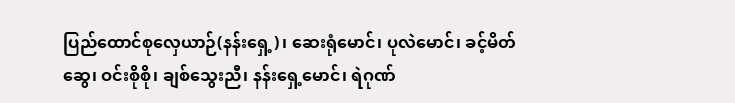ပြည်ထောင်စုလှေယာဉ်(နန်းရှေ့)၊ ဆေးရုံမောင်၊ ပုလဲမောင်၊ ခင့်မိတ်ဆွေ၊ ဝင်းစိုစို၊ ချစ်သွေးညီ၊ နန်းရှေ့မောင်၊ ရဲဂုဏ်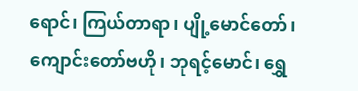ရောင်၊ ကြယ်တာရာ၊ ပျို့မောင်တော်၊ ကျောင်းတော်ဗဟို၊ ဘုရင့်မောင်၊ ရွှေ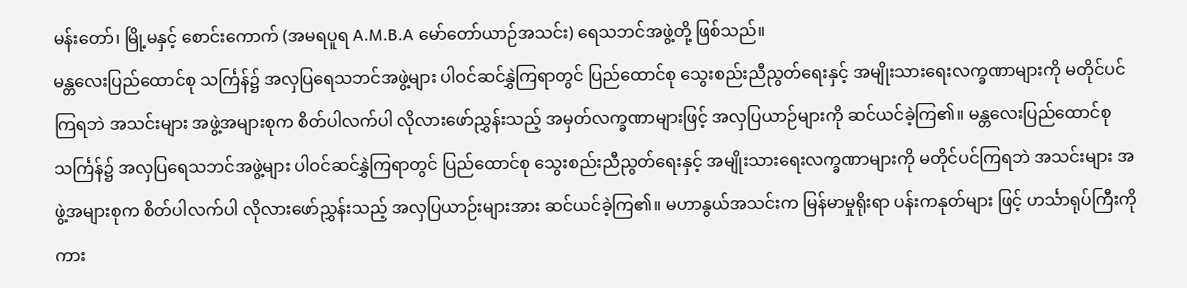မန်းတော်၊ မြို့မနှင့် စောင်းကောက် (အမရပူရ A.M.B.A မော်တော်ယာဉ်အသင်း) ရေသဘင်အဖွဲ့တို့ ဖြစ်သည်။
မန္တလေးပြည်ထောင်စု သင်္ကြန်၌ အလှပြရေသဘင်အဖွဲ့များ ပါဝင်ဆင်နွှဲကြရာတွင် ပြည်ထောင်စု သွေးစည်းညီညွတ်ရေးနှင့် အမျိုးသားရေးလက္ခဏာများကို မတိုင်ပင်ကြရဘဲ အသင်းများ အဖွဲ့အများစုက စိတ်ပါလက်ပါ လိုလားဖော်ညွှန်းသည့် အမှတ်လက္ခဏာများဖြင့် အလှပြယာဉ်များကို ဆင်ယင်ခဲ့ကြ၏။ မန္တလေးပြည်ထောင်စု သင်္ကြန်၌ အလှပြရေသဘင်အဖွဲ့များ ပါဝင်ဆင်နွှဲကြရာတွင် ပြည်ထောင်စု သွေးစည်းညီညွတ်ရေးနှင့် အမျိုးသားရေးလက္ခဏာများကို မတိုင်ပင်ကြရဘဲ အသင်းများ အဖွဲ့အများစုက စိတ်ပါလက်ပါ လိုလားဖော်ညွှန်းသည့် အလှပြယာဉ်းများအား ဆင်ယင်ခဲ့ကြ၏။ မဟာနွယ်အသင်းက မြန်မာမှုရိုးရာ ပန်းကနုတ်များ ဖြင့် ဟင်္သာရုပ်ကြီးကို ကား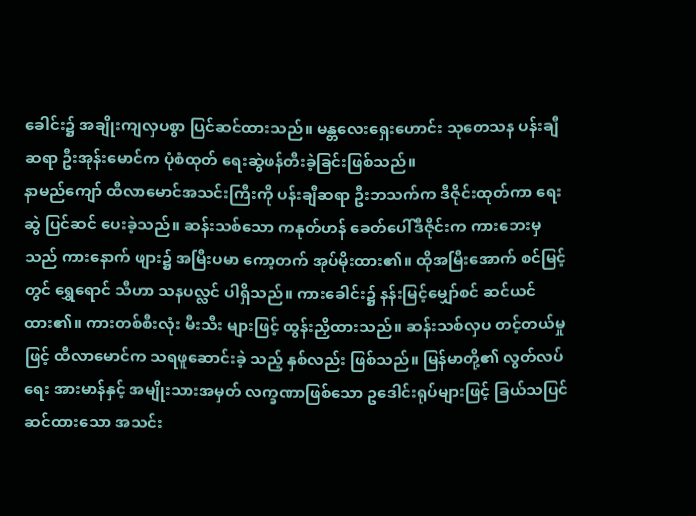ခေါင်း၌ အချိုးကျလှပစွာ ပြင်ဆင်ထားသည်။ မန္တလေးရှေးဟောင်း သုတေသန ပန်းချီဆရာ ဦးအုန်းမောင်က ပုံစံထုတ် ရေးဆွဲဖန်တီးခဲ့ခြင်းဖြစ်သည်။
နာမည်ကျော် ထီလာမောင်အသင်းကြီးကို ပန်းချီဆရာ ဦးဘသက်က ဒီဇိုင်းထုတ်ကာ ရေးဆွဲ ပြင်ဆင် ပေးခဲ့သည်။ ဆန်းသစ်သော ကနုတ်ဟန် ခေတ်ပေါ်ဒီဇိုင်းက ကားဘေးမှသည် ကားနောက် ဖျား၌ အမြီးပမာ ကော့တက် အုပ်မိုးထား၏။ ထိုအမြီးအောက် စင်မြင့်တွင် ရွှေရောင် သီဟာ သနပလ္လင် ပါရှိသည်။ ကားခေါင်း၌ နန်းမြင့်မျှော်စင် ဆင်ယင်ထား၏။ ကားတစ်စီးလုံး မီးသီး များဖြင့် ထွန်းညှိထားသည်။ ဆန်းသစ်လှပ တင့်တယ်မှုဖြင့် ထီလာမောင်က သရဖူဆောင်းခဲ့ သည့် နှစ်လည်း ဖြစ်သည်။ မြန်မာတို့၏ လွတ်လပ်ရေး အားမာန်နှင့် အမျိုးသားအမှတ် လက္ခဏာဖြစ်သော ဥဒေါင်းရုပ်များဖြင့် ခြယ်သပြင်ဆင်ထားသော အသင်း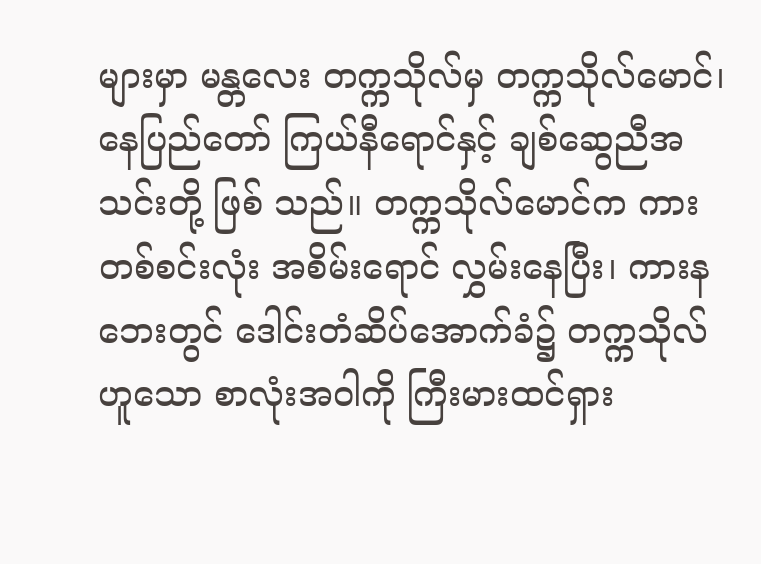များမှာ မန္တလေး တက္ကသိုလ်မှ တက္ကသိုလ်မောင်၊ နေပြည်တော် ကြယ်နီရောင်နှင့် ချစ်ဆွေညီအသင်းတို့ ဖြစ် သည်။ တက္ကသိုလ်မောင်က ကားတစ်စင်းလုံး အစိမ်းရောင် လွှမ်းနေပြီး၊ ကားနဘေးတွင် ဒေါင်းတံဆိပ်အောက်ခံ၌ တက္ကသိုလ်ဟူသော စာလုံးအဝါကို ကြီးမားထင်ရှား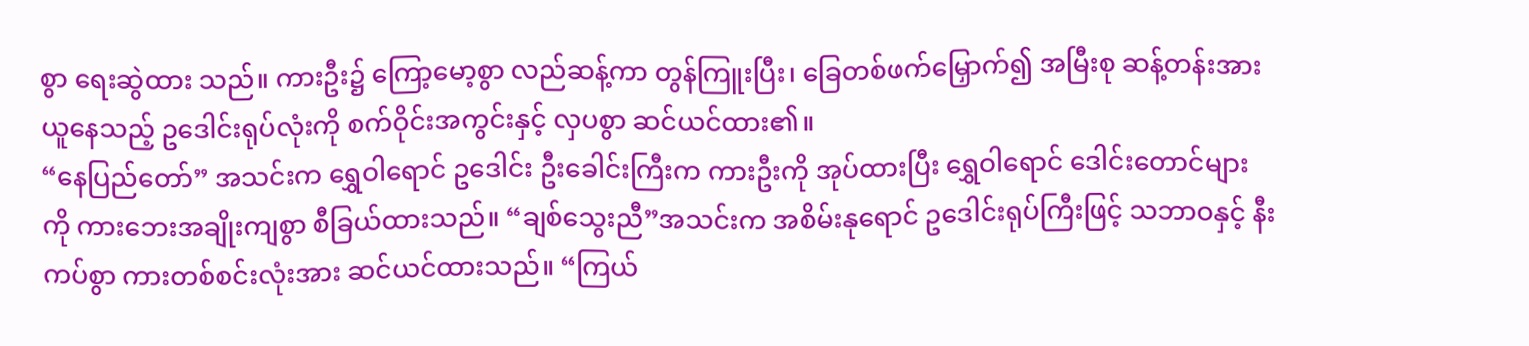စွာ ရေးဆွဲထား သည်။ ကားဦး၌ ကြော့မော့စွာ လည်ဆန့်ကာ တွန်ကြူးပြီး၊ ခြေတစ်ဖက်မြှောက်၍ အမြီးစု ဆန့်တန်းအားယူနေသည့် ဥဒေါင်းရုပ်လုံးကို စက်ဝိုင်းအကွင်းနှင့် လှပစွာ ဆင်ယင်ထား၏။
“နေပြည်တော်” အသင်းက ရွှေဝါရောင် ဥဒေါင်း ဦးခေါင်းကြီးက ကားဦးကို အုပ်ထားပြီး ရွှေဝါရောင် ဒေါင်းတောင်များကို ကားဘေးအချိုးကျစွာ စီခြယ်ထားသည်။ “ချစ်သွေးညီ”အသင်းက အစိမ်းနုရောင် ဥဒေါင်းရုပ်ကြီးဖြင့် သဘာဝနှင့် နီးကပ်စွာ ကားတစ်စင်းလုံးအား ဆင်ယင်ထားသည်။ “ကြယ်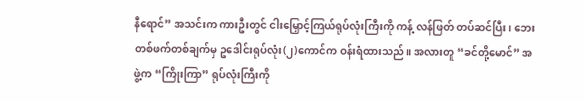နီရောင်” အသင်းက ကားဦးတွင် ငါးမြှောင့်ကြယ်ရုပ်လုံးကြီးကို ကန့် လန်ဖြတ် တပ်ဆင်ပြီး၊ ဘေးတစ်ဖက်တစ်ချက်မှ ဥဒေါင်းရုပ်လုံး(၂)ကောင်က ဝန်းရံထားသည်။ အလားတူ “ခင်တို့မောင်” အဖွဲ့က “ကြိုးကြာ” ရုပ်လုံးကြီးကို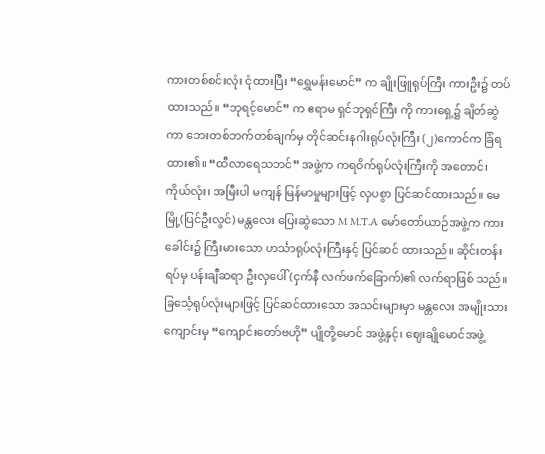ကားတစ်စင်းလုံး ငုံထားပြီး “ရွှေမန်းမောင်” က ချိုးဖြူရုပ်ကြီး ကားဦး၌ တပ်ထားသည်။ “ဘုရင့်မောင်” က ဧရာမ ရှင်ဘုရှင်ကြီး ကို ကားရှေ့၌ ချိတ်ဆွဲကာ ဘေးတစ်ဘက်တစ်ချက်မှ တိုင်ဆင်းနဂါးရုပ်လုံးကြီး (၂)ကောင်က ခြံရထား၏။ “ထီလာရေသဘင်” အဖွဲ့က ကရဝိက်ရုပ်လုံးကြီးကို အတောင်၊ ကိုယ်လုံး၊ အမြီးပါ မကျန် မြန်မာမှုများဖြင့် လှပစွာ ပြင်ဆင်ထားသည်။ မေမြို့(ပြင်ဦးလွင်) မန္တလေး ပြေးဆွဲသော M M.T.A မော်တော်ယာဉ်အဖွဲ့က ကားခေါင်း၌ ကြီးမားသော ဟင်္သာရုပ်လုံးကြီးနှင့် ပြင်ဆင် ထားသည်။ ဆိုင်းတန်းရပ်မှ ပန်းချီဆရာ ဦးလှပေါ်(ငှက်နီ လက်ဖက်ခြောက်)၏ လက်ရာဖြစ် သည်။
ခြင်္သေ့ရုပ်လုံးများဖြင့် ပြင်ဆင်ထားသော အသင်းများမှာ မန္တလေး အမျိုးသားကျောင်းမှ “ကျောင်းတော်ဗဟို” ပျိုတို့မောင် အဖွဲ့နှင့်၊ ဈေးချိုမောင်အဖွဲ့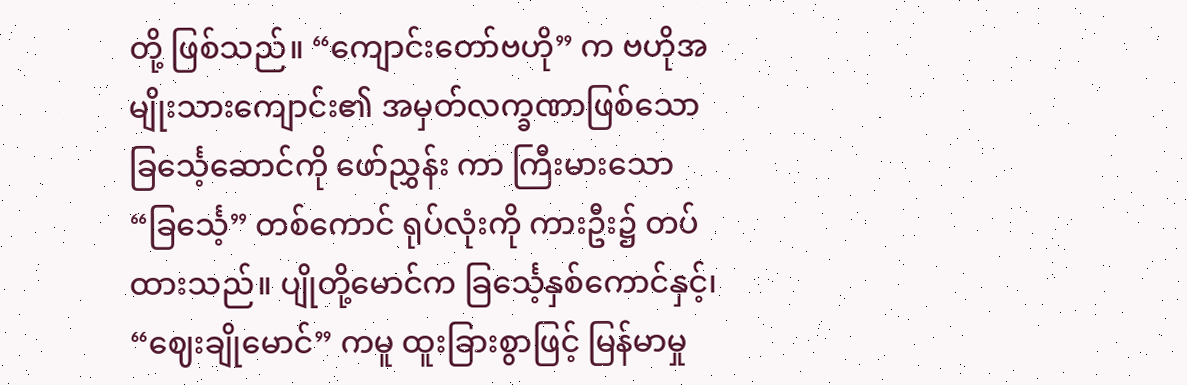တို့ ဖြစ်သည်။ “ကျောင်းတော်ဗဟို” က ဗဟိုအမျိုးသားကျောင်း၏ အမှတ်လက္ခဏာဖြစ်သော ခြင်္သေ့ဆောင်ကို ဖော်ညွှန်း ကာ ကြီးမားသော “ခြင်္သေ့” တစ်ကောင် ရုပ်လုံးကို ကားဦး၌ တပ်ထားသည်။ ပျိုတို့မောင်က ခြင်္သေ့နှစ်ကောင်နှင့်၊ “ဈေးချိုမောင်” ကမူ ထူးခြားစွာဖြင့် မြန်မာမှု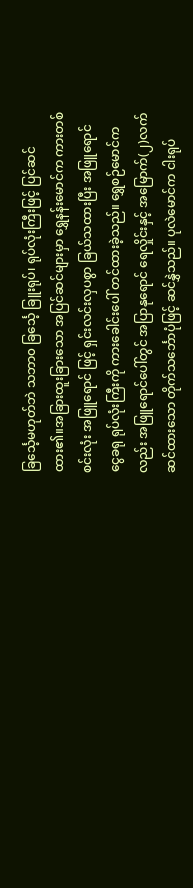ခြင်္သေ့မဟုတ်ဘဲ သဘာ၀ ခြင်္သေ့ ခြူးရုပ်၊ ရုပ်လုံးကြီးဖြင့် ပြင်ဆင်ထား၏။အခြားထူးခြားသော အပြင်ဆင်များမှာ ရွှေနန်းမောင်က ကားတစ်စင်းလုံး အဖြူရောင် ဖြင့် ရှင်းလင်းလှပစွာ ခြယ်သထားပြီး အဖြူရောင် ငွေခရု ရုပ်လုံးကြီးကို ကားခေါင်းပေါ် တင်ထားခဲ့သည်။ ရွှေစဉ်မောင်ကလည်း အဖြူရောင်ပေါ်တွင် အပြာနုရောင် ရေလှိုင်းနှင့် အမြောက်(၂)လက် ဆင်ထားသော တိုက်သင်္ဘောပုံဖြင့် ဆင်နွှဲသည်။ ပုလဲမောင်က ငါးရုပ်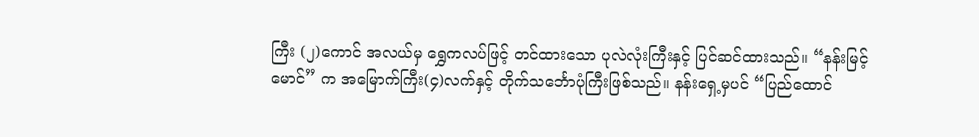ကြီး (၂)ကောင် အလယ်မှ ရွှေကလပ်ဖြင့် တင်ထားသော ပုလဲလုံးကြီးနှင့် ပြင်ဆင်ထားသည်။ “နန်းမြင့်မောင်” က အမြောက်ကြီး(၄)လက်နှင့် တိုက်သင်္ဘောပုံကြီးဖြစ်သည်။ နန်းရှေ့မှပင် “ပြည်ထောင်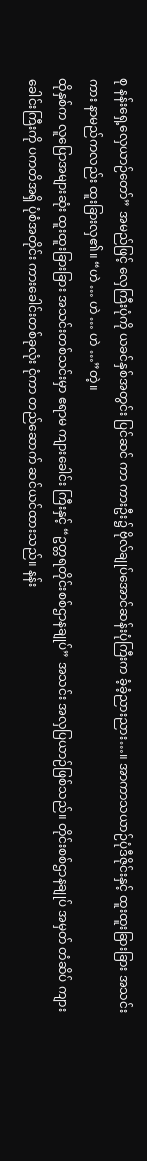စု နန်းရှေ့လှေယာဉ်တော်” အမည်ဖြင့် လှေကြီးပုံကို ယခင်နှစ်အတွင်း ပြင်ဆင် ကာ ကားဦး၌ ဗိုလ်ချုပ်အောင်ဆန်းပုံကြီးက ခံ့ခံ့ညားညား…။ အာကာသယာဉ်ပုံဒီဇိုင်းနှင့် ထူးထူးခြားခြား အသင်းကား နာမည်ကလည်း ထူးခြားလှ၏။ “ဟဲ … ဟဲ … ဟဲ …”တဲ့။
ထိုနှစ်က လူပြောအများဆုံး ထူးထူးခြားခြား အသင်းတစ်သင်းမှာ ဧရာမ ကျားခေါင်း ကြီးနှင့် “ဥတ္တရတိုင်းစစ်ဌာနချုပ်” အသင်း အလှပြယာဉ်ဖြစ်သည်။ တိုင်းစစ်ဌာနချုပ် အမှတ် တံဆိပ် ကျားခေါင်းကြီးကို ပကတိအရှိ ပုံစံအတိုင်း ကားခေါင်းတစ်ခုလုံး ငုံကာ တည်ဆောက် ဆင်ယင်ထားသည်။ နန်း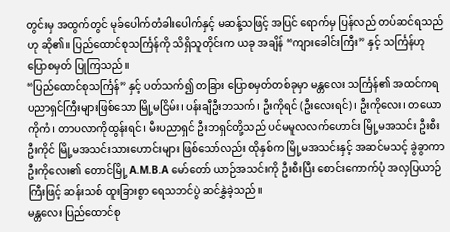တွင်းမှ အထွက်တွင် မုခ်ပေါက်တံခါးပေါက်နှင့် မဆန့်သဖြင့် အပြင် ရောက်မှ ပြန်လည် တပ်ဆင်ရသည်ဟု ဆို၏။ ပြည်ထောင်စုသင်္ကြန်ကို သိရှိသူတိုင်းက ယခု အချိန် “ကျားခေါင်းကြီး” နှင့် သင်္ကြန်ဟု ပြောစမှတ် ပြုကြသည်။
“ပြည်ထောင်စုသင်္ကြန်” နှင့် ပတ်သက်၍ တခြား ပြောစမှတ်တစ်ခုမှာ မန္တလေး သင်္ကြန်၏ အထင်ကရ ပညာရှင်ကြီးများဖြစ်သော မြို့မငြိမ်း၊ ပန်းချီဦးဘသက်၊ ဦးကိုရင် (ဦးလေးရင်)၊ ဦးကိုလေး၊ တယောကိုကံ၊ တာပလာကိုထွန်းရင်၊ မီးပညာရှင် ဦးဘရှင်တို့သည် ပင်မမူလလက်ဟောင်း မြို့မအသင်း ဦးစီးဦးကိုင် မြို့မအသင်းသားဟောင်းများ ဖြစ်သော်လည်း ထိုနှစ်က မြို့မအသင်းနှင့် အဆင်မသင့် ခွဲခွာကာ ဦးကိုလေး၏ တောင်မြို့ A.M.B.A မော်တော် ယာဉ်အသင်းကို ဦးစီးပြီး စောင်းကောက်ပုံ အလှပြယာဉ်ကြီးဖြင့် ဆန်းသစ် ထူးခြားစွာ ရေသဘင်ပွဲ ဆင်နွှဲခဲ့သည်။
မန္တလေး ပြည်ထောင်စု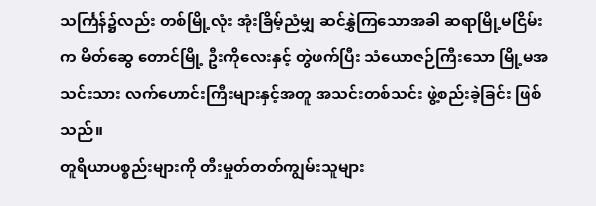သင်္ကြန်၌လည်း တစ်မြို့လုံး အုံးခြိမ့်ညံမျှ ဆင်နွှဲကြသောအခါ ဆရာမြို့မငြိမ်း က မိတ်ဆွေ တောင်မြို့ ဦးကိုလေးနှင့် တွဲဖက်ပြီး သံယောဇဉ်ကြီးသော မြို့မအသင်းသား လက်ဟောင်းကြီးများနှင့်အတူ အသင်းတစ်သင်း ဖွဲ့စည်းခဲ့ခြင်း ဖြစ်သည်။
တူရိယာပစ္စည်းများကို တီးမှုတ်တတ်ကျွမ်းသူများ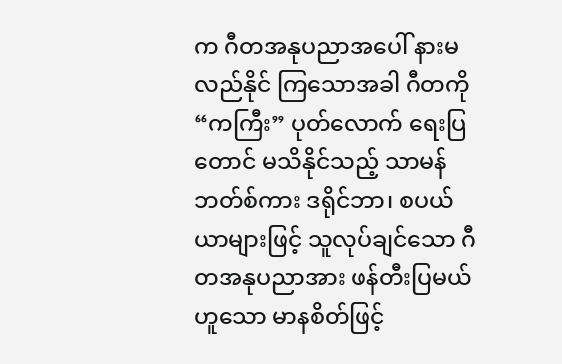က ဂီတအနုပညာအပေါ် နားမလည်နိုင် ကြသောအခါ ဂီတကို “ကကြီး” ပုတ်လောက် ရေးပြတောင် မသိနိုင်သည့် သာမန်ဘတ်စ်ကား ဒရိုင်ဘာ၊ စပယ်ယာများဖြင့် သူလုပ်ချင်သော ဂီတအနုပညာအား ဖန်တီးပြမယ်ဟူသော မာနစိတ်ဖြင့်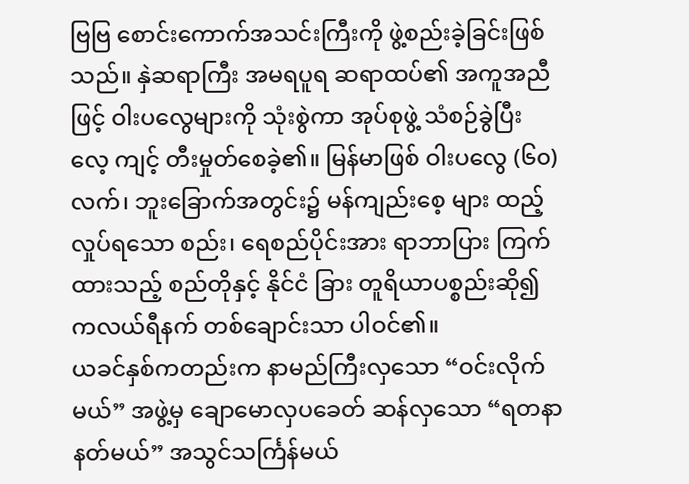ဗြဗြ စောင်းကောက်အသင်းကြီးကို ဖွဲ့စည်းခဲ့ခြင်းဖြစ်သည်။ နှဲဆရာကြီး အမရပူရ ဆရာထပ်၏ အကူအညီဖြင့် ဝါးပလွေများကို သုံးစွဲကာ အုပ်စုဖွဲ့ သံစဉ်ခွဲပြီး လေ့ ကျင့် တီးမှုတ်စေခဲ့၏။ မြန်မာဖြစ် ဝါးပလွေ (၆၀) လက်၊ ဘူးခြောက်အတွင်း၌ မန်ကျည်းစေ့ များ ထည့်လှုပ်ရသော စည်း၊ ရေစည်ပိုင်းအား ရာဘာပြား ကြက်ထားသည့် စည်တိုနှင့် နိုင်ငံ ခြား တူရိယာပစ္စည်းဆို၍ ကလယ်ရီနက် တစ်ချောင်းသာ ပါဝင်၏။
ယခင်နှစ်ကတည်းက နာမည်ကြီးလှသော “ဝင်းလိုက်မယ်” အဖွဲ့မှ ချောမောလှပခေတ် ဆန်လှသော “ရတနာနတ်မယ်” အသွင်သင်္ကြန်မယ်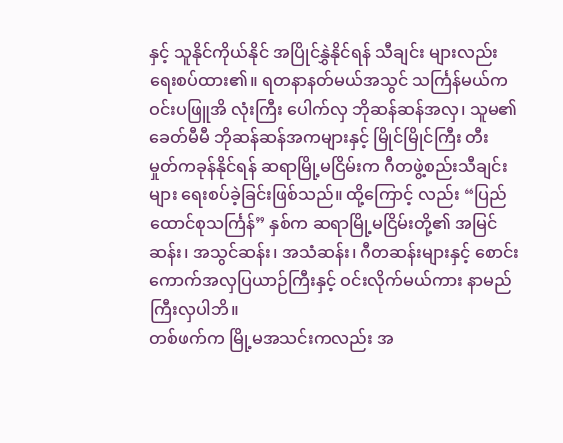နှင့် သူနိုင်ကိုယ်နိုင် အပြိုင်နွှဲနိုင်ရန် သီချင်း များလည်း ရေးစပ်ထား၏။ ရတနာနတ်မယ်အသွင် သင်္ကြန်မယ်က ဝင်းပဖြူအိ လုံးကြီး ပေါက်လှ ဘိုဆန်ဆန်အလှ၊ သူမ၏ ခေတ်မီမီ ဘိုဆန်ဆန်အကများနှင့် မြိုင်မြိုင်ကြီး တီး မှုတ်ကခုန်နိုင်ရန် ဆရာမြို့မငြိမ်းက ဂီတဖွဲ့စည်းသီချင်းများ ရေးစပ်ခဲ့ခြင်းဖြစ်သည်။ ထို့ကြောင့် လည်း “ပြည်ထောင်စုသင်္ကြန်” နှစ်က ဆရာမြို့မငြိမ်းတို့၏ အမြင်ဆန်း၊ အသွင်ဆန်း၊ အသံဆန်း၊ ဂီတဆန်းများနှင့် စောင်းကောက်အလှပြယာဉ်ကြီးနှင့် ဝင်းလိုက်မယ်ကား နာမည်ကြီးလှပါဘိ။
တစ်ဖက်က မြို့မအသင်းကလည်း အ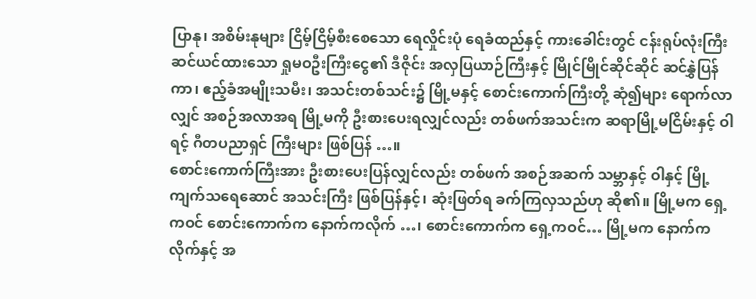ပြာနု၊ အစိမ်းနုများ ငြိမ့်ငြိမ့်စီးစေသော ရေလှိုင်းပုံ ရေခံထည်နှင့် ကားခေါင်းတွင် ငန်းရုပ်လုံးကြီး ဆင်ယင်ထားသော ရှုမဝဦးကြီးငွေ၏ ဒီဇိုင်း အလှပြယာဉ်ကြီးနှင့် မြိုင်မြိုင်ဆိုင်ဆိုင် ဆင်နွှဲပြန်ကာ၊ ဧည့်ခံအမျိုးသမီး၊ အသင်းတစ်သင်း၌ မြို့မနှင့် စောင်းကောက်ကြီးတို့ ဆုံ၍များ ရောက်လာလျှင် အစဉ်အလာအရ မြို့မကို ဦးစားပေးရလျှင်လည်း တစ်ဖက်အသင်းက ဆရာမြို့မငြိမ်းနှင့် ဝါရင့် ဂီတပညာရှင် ကြီးများ ဖြစ်ပြန် …။
စောင်းကောက်ကြီးအား ဦးစားပေးပြန်လျှင်လည်း တစ်ဖက် အစဉ်အဆက် သမ္ဘာနှင့် ဝါနှင့် မြို့ကျက်သရေဆောင် အသင်းကြီး ဖြစ်ပြန်နှင့်၊ ဆုံးဖြတ်ရ ခက်ကြလှသည်ဟု ဆို၏။ မြို့မက ရှေ့ကဝင် စောင်းကောက်က နောက်ကလိုက် …၊ စောင်းကောက်က ရှေ့ကဝင်… မြို့မက နောက်ကလိုက်နှင့် အ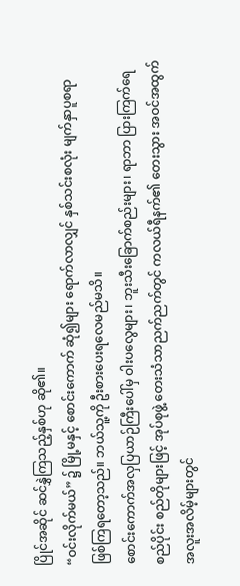ပြိုင်အဆိုင် ဆင်နွှဲကြသည့်နှစ်ဟု ဆို၏။
“ဝင်းလိုက်မယ်” ၌ မြို့မနှင့် စောင်းကောက် ဆုံ၍များ ရောက်လာလျှင် နှစ်သင်းစလုံး မျက်နှာပူစရာ ဖြစ်ကြရတော့သည်။ ဘယ်သူ့ကို ဦးစားပေးရလေမည်မသိ။
စောင်းကောက်အလှပြယာဉ်ကြီးပေါ်မှ ဝါးပလွေများ၊ ဘူးသီးခြောက်စည်းများ၊ ရာဘာ ပြားကြက်ရေစည်ပိုင်း စည်တိုများဖြင့် အုပ်စုဖွဲ့ တေးသံသာညက်ညက်တွင် ကလယ်ရီနက်၏ တေးသွား အဝင်အထွက် အလူးအလိမ့်များတွင်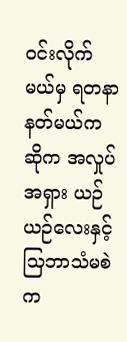ဝင်းလိုက်မယ်မှ ရတနာနတ်မယ်က ဆိုက အလှုပ်အရှား ယဉ်ယဉ်လေးနှင့် သြဘာသံမစဲ က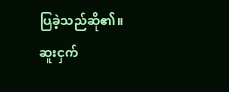ပြခဲ့သည်ဆို၏။
ဆူးငှက်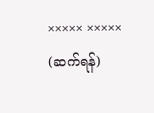××××× ×××××
(ဆက်ရန်)